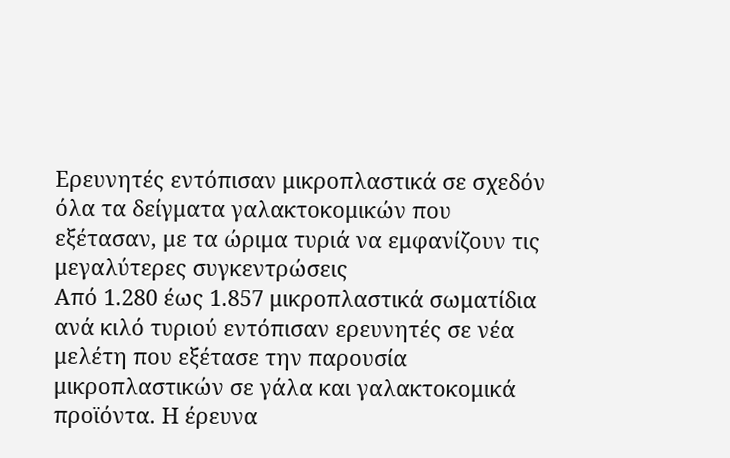Ερευνητές εντόπισαν μικροπλαστικά σε σχεδόν όλα τα δείγματα γαλακτοκομικών που εξέτασαν, με τα ώριμα τυριά να εμφανίζουν τις μεγαλύτερες συγκεντρώσεις
Από 1.280 έως 1.857 μικροπλαστικά σωματίδια ανά κιλό τυριού εντόπισαν ερευνητές σε νέα μελέτη που εξέτασε την παρουσία μικροπλαστικών σε γάλα και γαλακτοκομικά προϊόντα. Η έρευνα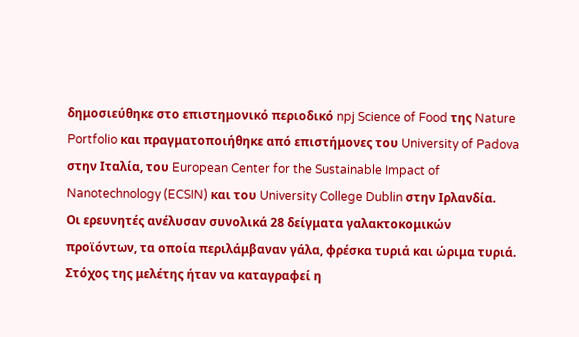δημοσιεύθηκε στο επιστημονικό περιοδικό npj Science of Food της Nature Portfolio και πραγματοποιήθηκε από επιστήμονες του University of Padova στην Ιταλία, του European Center for the Sustainable Impact of Nanotechnology (ECSIN) και του University College Dublin στην Ιρλανδία.
Οι ερευνητές ανέλυσαν συνολικά 28 δείγματα γαλακτοκομικών προϊόντων, τα οποία περιλάμβαναν γάλα, φρέσκα τυριά και ώριμα τυριά. Στόχος της μελέτης ήταν να καταγραφεί η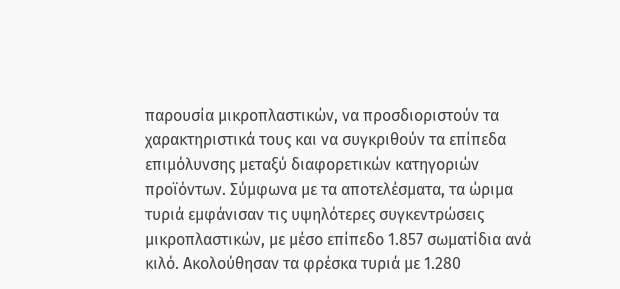παρουσία μικροπλαστικών, να προσδιοριστούν τα χαρακτηριστικά τους και να συγκριθούν τα επίπεδα επιμόλυνσης μεταξύ διαφορετικών κατηγοριών προϊόντων. Σύμφωνα με τα αποτελέσματα, τα ώριμα τυριά εμφάνισαν τις υψηλότερες συγκεντρώσεις μικροπλαστικών, με μέσο επίπεδο 1.857 σωματίδια ανά κιλό. Ακολούθησαν τα φρέσκα τυριά με 1.280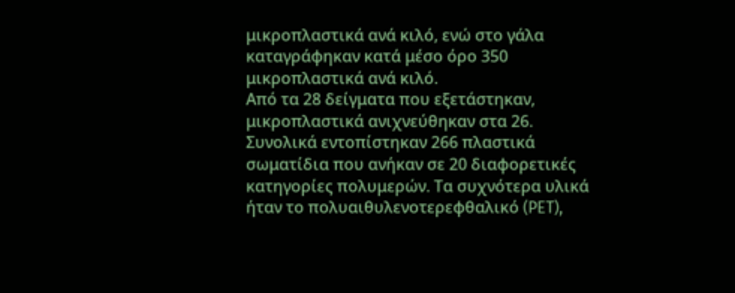μικροπλαστικά ανά κιλό, ενώ στο γάλα καταγράφηκαν κατά μέσο όρο 350 μικροπλαστικά ανά κιλό.
Από τα 28 δείγματα που εξετάστηκαν, μικροπλαστικά ανιχνεύθηκαν στα 26. Συνολικά εντοπίστηκαν 266 πλαστικά σωματίδια που ανήκαν σε 20 διαφορετικές κατηγορίες πολυμερών. Τα συχνότερα υλικά ήταν το πολυαιθυλενοτερεφθαλικό (PET),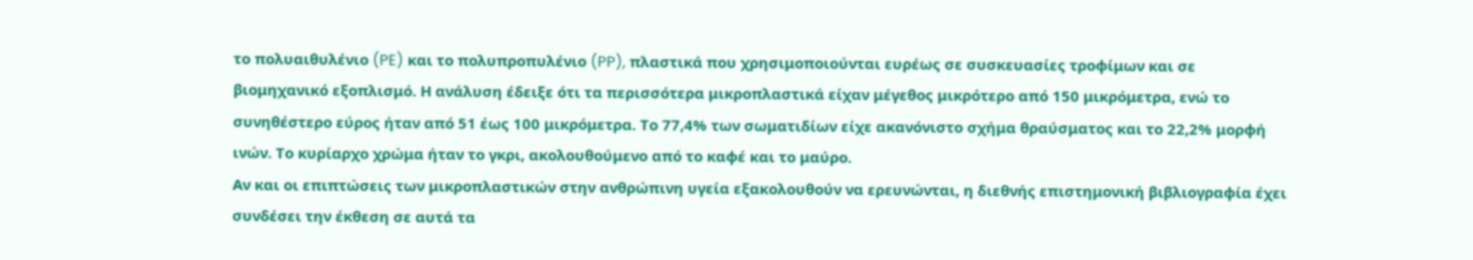το πολυαιθυλένιο (PE) και το πολυπροπυλένιο (PP), πλαστικά που χρησιμοποιούνται ευρέως σε συσκευασίες τροφίμων και σε βιομηχανικό εξοπλισμό. Η ανάλυση έδειξε ότι τα περισσότερα μικροπλαστικά είχαν μέγεθος μικρότερο από 150 μικρόμετρα, ενώ το συνηθέστερο εύρος ήταν από 51 έως 100 μικρόμετρα. Το 77,4% των σωματιδίων είχε ακανόνιστο σχήμα θραύσματος και το 22,2% μορφή ινών. Το κυρίαρχο χρώμα ήταν το γκρι, ακολουθούμενο από το καφέ και το μαύρο.
Αν και οι επιπτώσεις των μικροπλαστικών στην ανθρώπινη υγεία εξακολουθούν να ερευνώνται, η διεθνής επιστημονική βιβλιογραφία έχει συνδέσει την έκθεση σε αυτά τα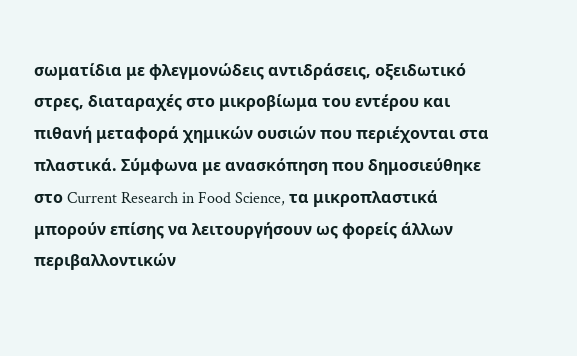σωματίδια με φλεγμονώδεις αντιδράσεις, οξειδωτικό στρες, διαταραχές στο μικροβίωμα του εντέρου και πιθανή μεταφορά χημικών ουσιών που περιέχονται στα πλαστικά. Σύμφωνα με ανασκόπηση που δημοσιεύθηκε στο Current Research in Food Science, τα μικροπλαστικά μπορούν επίσης να λειτουργήσουν ως φορείς άλλων περιβαλλοντικών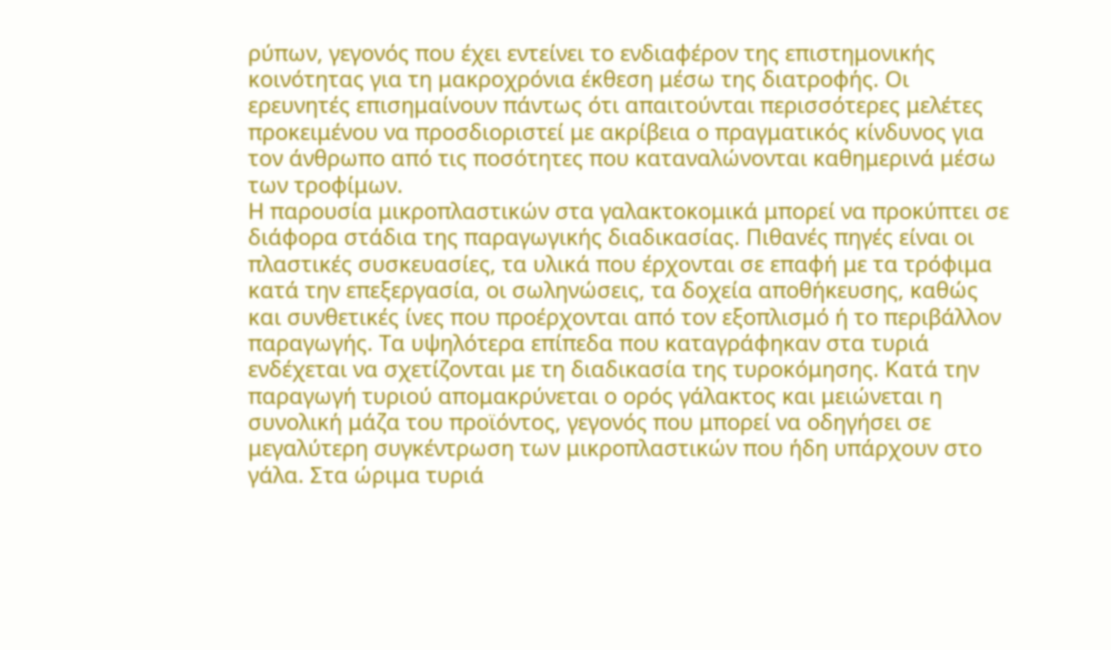ρύπων, γεγονός που έχει εντείνει το ενδιαφέρον της επιστημονικής κοινότητας για τη μακροχρόνια έκθεση μέσω της διατροφής. Οι ερευνητές επισημαίνουν πάντως ότι απαιτούνται περισσότερες μελέτες προκειμένου να προσδιοριστεί με ακρίβεια ο πραγματικός κίνδυνος για τον άνθρωπο από τις ποσότητες που καταναλώνονται καθημερινά μέσω των τροφίμων.
Η παρουσία μικροπλαστικών στα γαλακτοκομικά μπορεί να προκύπτει σε διάφορα στάδια της παραγωγικής διαδικασίας. Πιθανές πηγές είναι οι πλαστικές συσκευασίες, τα υλικά που έρχονται σε επαφή με τα τρόφιμα κατά την επεξεργασία, οι σωληνώσεις, τα δοχεία αποθήκευσης, καθώς και συνθετικές ίνες που προέρχονται από τον εξοπλισμό ή το περιβάλλον παραγωγής. Τα υψηλότερα επίπεδα που καταγράφηκαν στα τυριά ενδέχεται να σχετίζονται με τη διαδικασία της τυροκόμησης. Κατά την παραγωγή τυριού απομακρύνεται ο ορός γάλακτος και μειώνεται η συνολική μάζα του προϊόντος, γεγονός που μπορεί να οδηγήσει σε μεγαλύτερη συγκέντρωση των μικροπλαστικών που ήδη υπάρχουν στο γάλα. Στα ώριμα τυριά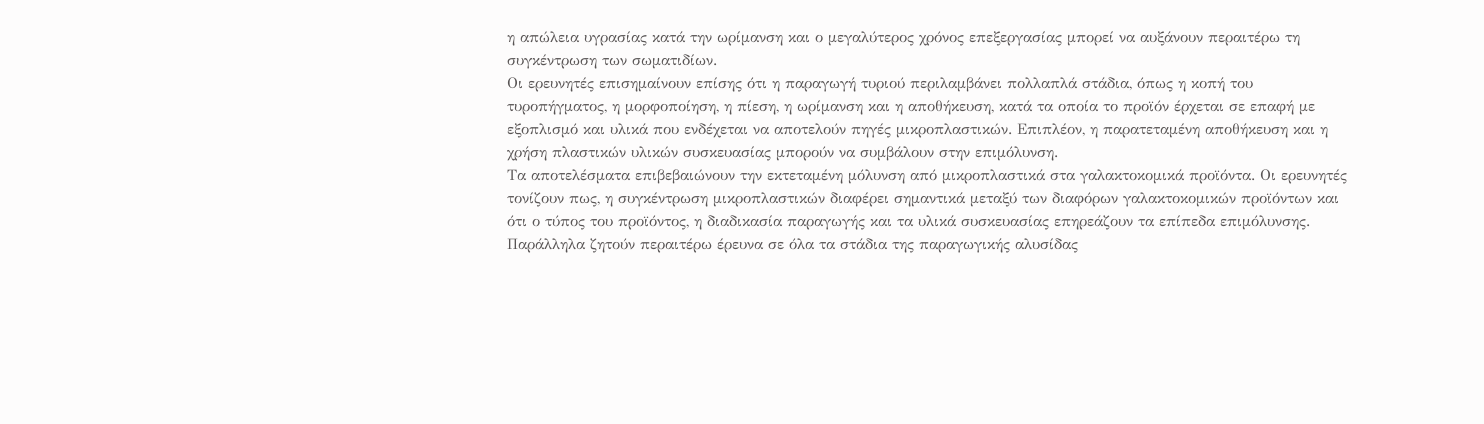η απώλεια υγρασίας κατά την ωρίμανση και ο μεγαλύτερος χρόνος επεξεργασίας μπορεί να αυξάνουν περαιτέρω τη συγκέντρωση των σωματιδίων.
Οι ερευνητές επισημαίνουν επίσης ότι η παραγωγή τυριού περιλαμβάνει πολλαπλά στάδια, όπως η κοπή του τυροπήγματος, η μορφοποίηση, η πίεση, η ωρίμανση και η αποθήκευση, κατά τα οποία το προϊόν έρχεται σε επαφή με εξοπλισμό και υλικά που ενδέχεται να αποτελούν πηγές μικροπλαστικών. Επιπλέον, η παρατεταμένη αποθήκευση και η χρήση πλαστικών υλικών συσκευασίας μπορούν να συμβάλουν στην επιμόλυνση.
Τα αποτελέσματα επιβεβαιώνουν την εκτεταμένη μόλυνση από μικροπλαστικά στα γαλακτοκομικά προϊόντα. Οι ερευνητές τονίζουν πως, η συγκέντρωση μικροπλαστικών διαφέρει σημαντικά μεταξύ των διαφόρων γαλακτοκομικών προϊόντων και ότι ο τύπος του προϊόντος, η διαδικασία παραγωγής και τα υλικά συσκευασίας επηρεάζουν τα επίπεδα επιμόλυνσης. Παράλληλα ζητούν περαιτέρω έρευνα σε όλα τα στάδια της παραγωγικής αλυσίδας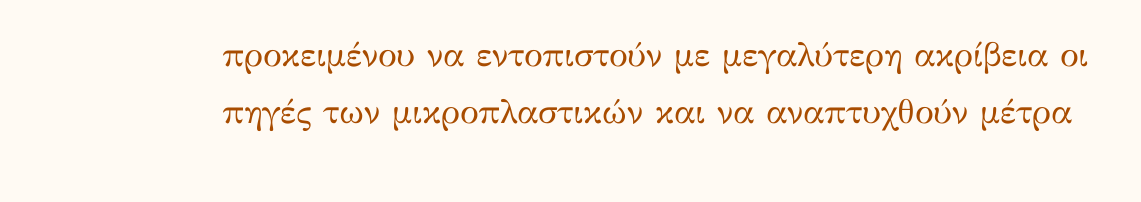προκειμένου να εντοπιστούν με μεγαλύτερη ακρίβεια οι πηγές των μικροπλαστικών και να αναπτυχθούν μέτρα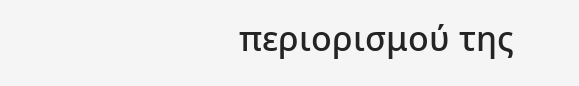περιορισμού της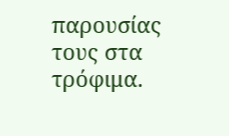παρουσίας τους στα τρόφιμα.